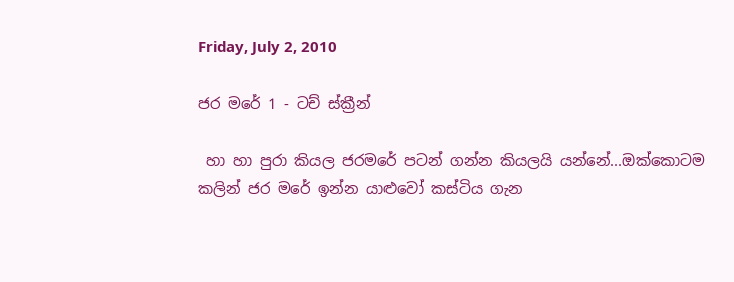Friday, July 2, 2010

ජර මරේ 1 - ටච් ස්ක්‍රීන්

 හා හා පුරා කියල ජරමරේ පටන් ගන්න කියලයි යන්නේ...ඔක්කොටම කලින් ජර මරේ ඉන්න යාළුවෝ කස්ටිය ගැන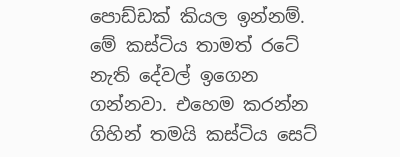පොඩ්ඩක් කියල ඉන්නම්.  මේ කස්ටිය තාමත් රටේ නැති දේවල් ඉගෙන ගන්නවා. එහෙම කරන්න ගිහින් තමයි කස්ටිය සෙට්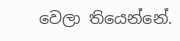වෙලා තියෙන්නේ.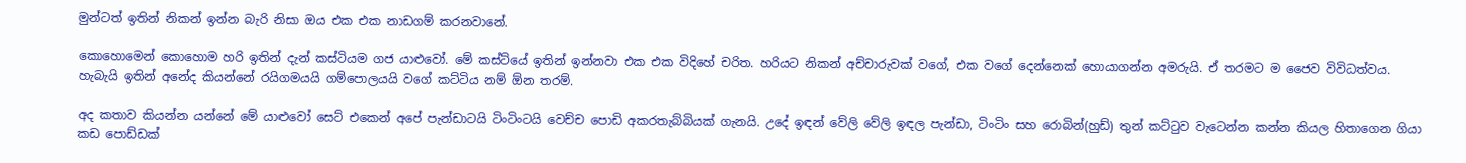මුන්ටත් ඉතින් නිකන් ඉන්න බැරි නිසා ඔය එක එක නාඩගම් කරනවානේ.

කොහොමෙන් කොහොම හරි ඉතින් දැන් කස්ටියම ගජ යාළුවෝ. මේ කස්ට්යේ ඉතින් ඉන්නවා එක එක විදිහේ චරිත. හරියට නිකන් අච්චාරුවක් වගේ, එක වගේ දෙන්නෙක් හොයාගන්න අමරුයි. ඒ තරමට ම ජෛව විවිධත්වය. හැබැයි ඉතින් අනේද කියන්නේ රයිගමයයි ගම්පොලයයි වගේ කට්ටිය නම් ඕන තරම්.

අද කතාව කියන්න යන්නේ මේ යාළුවෝ සෙට් එකෙන් අපේ පැන්ඩාටයි ටිංටිංටයි වෙච්ච පොඩි අකරතැබ්බියක් ගැනයි. උදේ ඉඳන් වේලි වේලි ඉඳල පැන්ඩා, ටිංටිං සහ රොබින්(හුඩ්) තුන් කට්ටුව වැටෙන්න කන්න කියල හිතාගෙන ගියා කඩ පොඩ්ඩක්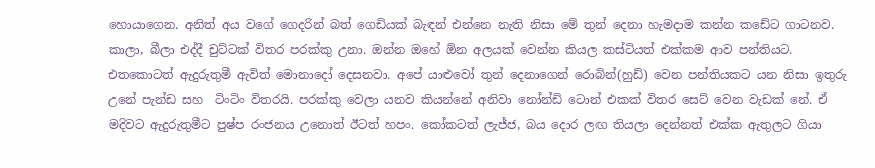හොයාගෙන. අනිත් අය වගේ ගෙදරින් බත් ගෙඩියක් බැඳන් එන්නෙ නැති නිසා මේ තුන් දෙනා හැමදාම කන්න කඩේට ගාටනව. කාලා, බීලා එද්දී චුට්ටක් විතර පරක්කු උනා. ඔන්න ඔහේ ඕන අලයක් වෙන්න කියල කස්ටියත් එක්කම ආව පන්තියට. එතකොටත් ඇදුරුතුමී ඇවිත් මොනාදෝ දෙසනවා. අපේ යාළුවෝ තුන් දෙනාගෙන් රොබින්(හුඩ්) වෙන පන්තියකට යන නිසා ඉතුරු උනේ පැන්ඩ සහ  ටිංටිං විතරයි. පරක්කු වෙලා යනව කියන්නේ අනිවා නෝන්ඩි ටොන් එකක් විතර සෙට් වෙන වැඩක් නේ. ඒ  මදිවට ඇදුරුතුමීට පුෂ්ප රංජනය උනොත් ඊටත් හපං. කෝකටත් ලැජ්ජ, බය දොර ලඟ තියලා දෙන්නත් එක්ක ඇතුලට ගියා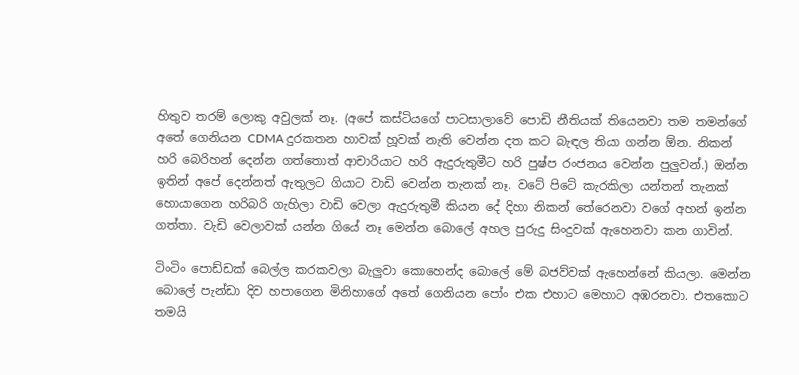හිතුව තරම් ලොකු අවුලක් නෑ. (අපේ කස්ටියගේ පාටසාලාවේ පොඩි නීතියක් තියෙනවා තම තමන්ගේ  අතේ ගෙනියන CDMA දුරකතන හාවක් හූවක් නැති වෙන්න දත කට බැඳල තියා ගන්න ඕන. නිකන් හරි බෙරිහන් දෙන්න ගත්තොත් ආචාරියාට හරි ඇදුරුතුමීට හරි පුෂ්ප රංජනය වෙන්න පුලුවන්.) ඔන්න ඉතින් අපේ දෙන්නත් ඇතුලට ගියාට වාඩි වෙන්න තැනක් නෑ. වටේ පිටේ කැරකිලා යන්තන් තැනක් හොයාගෙන හරිබරි ගැහිලා වාඩි වෙලා ඇදුරුතුමී කියන දේ දිහා නිකන් තේරෙනවා වගේ අහන් ඉන්න ගත්තා. වැඩි වෙලාවක් යන්න ගියේ නෑ මෙන්න බොලේ අහල පුරුදු සිංදුවක් ඇහෙනවා කන ගාවින්.

ටිංටිං පොඩ්ඩක් බෙල්ල කරකවලා බැලුවා කොහෙන්ද බොලේ මේ බජව්වක් ඇහෙන්නේ කියලා. මෙන්න බොලේ පැන්ඩා දිව හපාගෙන මිනිහාගේ අතේ ගෙනියන පෝං එක එහාට මෙහාට අඹරනවා. එතකොට තමයි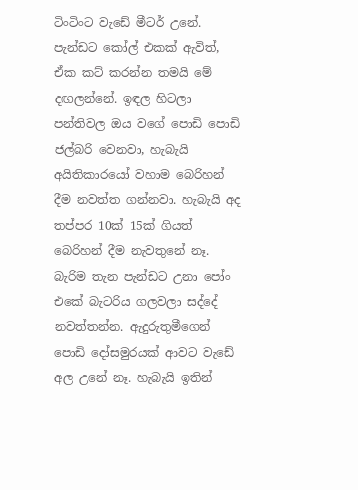ටිංටිංට වැඩේ මීටර් උනේ. පැන්ඩට කෝල් එකක් ඇවිත්, ඒක කට් කරන්න තමයි මේ දඟලන්නේ. ඉඳල හිටලා පන්තිවල ඔය වගේ පොඩි පොඩි ජල්බරි වෙනවා, හැබැයි අයිතිකාරයෝ වහාම බෙරිහන් දීම නවත්ත ගන්නවා. හැබැයි අද තප්පර 10ක් 15ක් ගියත් බෙරිහන් දීම නැවතුනේ නෑ. බැරිම තැන පැන්ඩට උනා පෝං එකේ බැටරිය ගලවලා සද්දේ නවත්තන්න. ඇදුරුතුමීගෙන් පොඩි දෝසමුරයක් ආවට වැඩේ අල උනේ නෑ. හැබැයි ඉතින්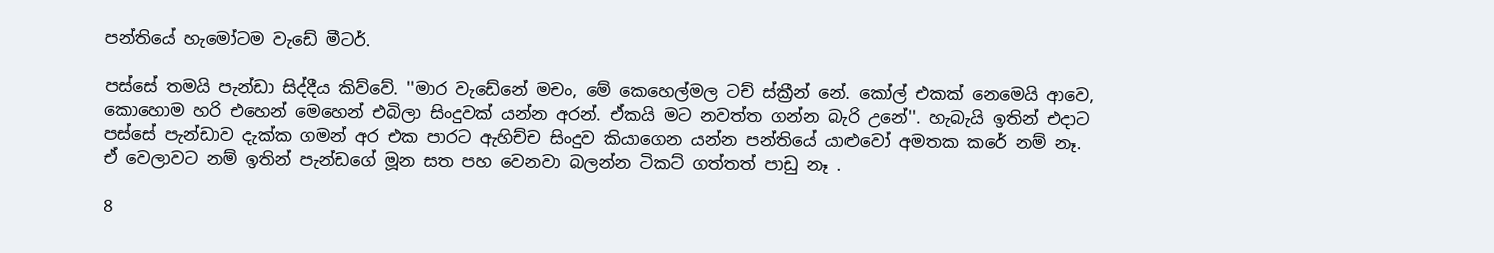පන්තියේ හැමෝටම වැඩේ මීටර්.

පස්සේ තමයි පැන්ඩා සිද්දීය කිව්වේ. ''මාර වැඩේනේ මචං, මේ කෙහෙල්මල ටච් ස්ක්‍රීන් නේ. කෝල් එකක් නෙමෙයි ආවෙ, කොහොම හරි එහෙන් මෙහෙන් එබිලා සිංදුවක් යන්න අරන්. ඒකයි මට නවත්ත ගන්න බැරි උනේ''. හැබැයි ඉතින් එදාට පස්සේ පැන්ඩාව දැක්ක ගමන් අර එක පාරට ඇහිච්ච සිංදුව කියාගෙන යන්න පන්තියේ යාළුවෝ අමතක කරේ නම් නෑ. ඒ වෙලාවට නම් ඉතින් පැන්ඩගේ මූන සත පහ වෙනවා බලන්න ටිකට් ගත්තත් පාඩු නෑ .

8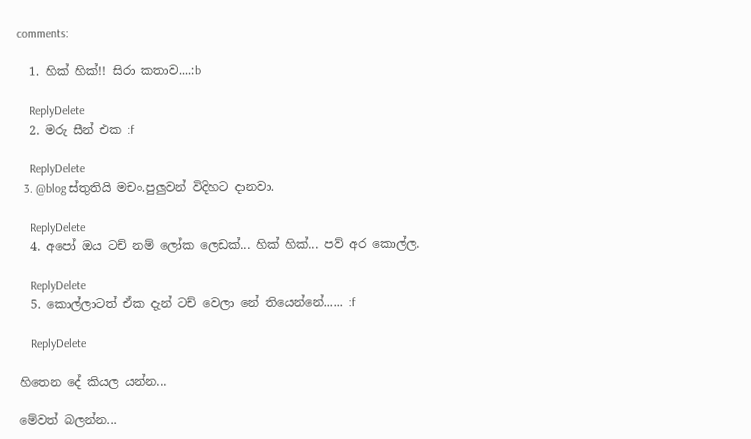comments:

  1. හික් හික්!! සිරා කතාව....:b

    ReplyDelete
  2. මරු සීන් එක :f

    ReplyDelete
  3. @blog ස්තුතියි මචං.පුලුවන් විදිහට දානවා.

    ReplyDelete
  4. අපෝ ඔය ටච් නම් ලෝක ලෙඩක්... හික් හික්... පව් අර කොල්ල.

    ReplyDelete
  5. කොල්ලාටත් ඒක දැන් ටච් වෙලා නේ තියෙන්නේ...... :f

    ReplyDelete

හිතෙන දේ කියල යන්න...

මේවත් බලන්න...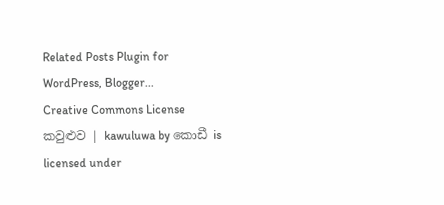Related Posts Plugin for WordPress, Blogger...
Creative Commons License
කවුළුව | kawuluwa by කොඩී is licensed under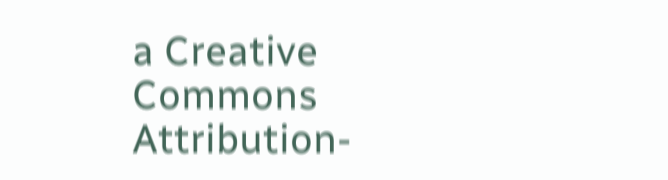a Creative Commons Attribution-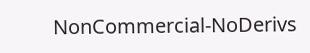NonCommercial-NoDerivs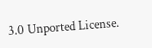3.0 Unported License.